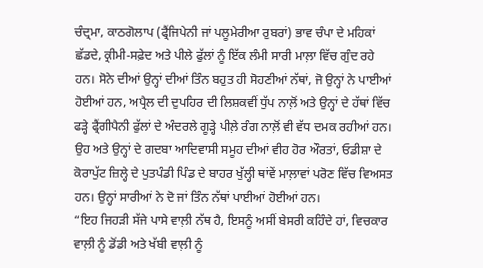ਚੰਦ੍ਰਮਾ, ਕਾਠਗੋਲਾਪ (ਫ੍ਰੈਂਜਿਪੇਨੀ ਜਾਂ ਪਲੂਮੇਰੀਆ ਰੁਬਰਾਂ) ਭਾਵ ਚੰਪਾ ਦੇ ਮਹਿਕਾਂ ਛੱਡਦੇ, ਕ੍ਰੀਮੀ-ਸਫ਼ੇਦ ਅਤੇ ਪੀਲੇ ਫੁੱਲਾਂ ਨੂੰ ਇੱਕ ਲੰਮੀ ਸਾਰੀ ਮਾਲ਼ਾ ਵਿੱਚ ਗੁੰਦ ਰਹੇ ਹਨ। ਸੋਨੇ ਦੀਆਂ ਉਨ੍ਹਾਂ ਦੀਆਂ ਤਿੰਨ ਬਹੁਤ ਹੀ ਸੋਹਣੀਆਂ ਨੱਥਾਂ, ਜੋ ਉਨ੍ਹਾਂ ਨੇ ਪਾਈਆਂ ਹੋਈਆਂ ਹਨ, ਅਪ੍ਰੈਲ ਦੀ ਦੁਪਹਿਰ ਦੀ ਲਿਸ਼ਕਵੀਂ ਧੁੱਪ ਨਾਲ਼ੋਂ ਅਤੇ ਉਨ੍ਹਾਂ ਦੇ ਹੱਥਾਂ ਵਿੱਚ ਫੜ੍ਹੇ ਫ੍ਰੈਂਗੀਪੈਨੀ ਫੁੱਲਾਂ ਦੇ ਅੰਦਰਲੇ ਗੂੜ੍ਹੇ ਪੀਲ਼ੇ ਰੰਗ ਨਾਲ਼ੋਂ ਵੀ ਵੱਧ ਦਮਕ ਰਹੀਆਂ ਹਨ। ਉਹ ਅਤੇ ਉਨ੍ਹਾਂ ਦੇ ਗਦਬਾ ਆਦਿਵਾਸੀ ਸਮੂਹ ਦੀਆਂ ਵੀਹ ਹੋਰ ਔਰਤਾਂ, ਓਡੀਸ਼ਾ ਦੇ ਕੋਰਾਪੁੱਟ ਜ਼ਿਲ੍ਹੇ ਦੇ ਪੁਤਪੰਡੀ ਪਿੰਡ ਦੇ ਬਾਹਰ ਖੁੱਲ੍ਹੀ ਥਾਂਵੇਂ ਮਾਲ਼ਾਵਾਂ ਪਰੋਣ ਵਿੱਚ ਵਿਅਸਤ ਹਨ। ਉਨ੍ਹਾਂ ਸਾਰੀਆਂ ਨੇ ਦੋ ਜਾਂ ਤਿੰਨ ਨੱਥਾਂ ਪਾਈਆਂ ਹੋਈਆਂ ਹਨ।
“ਇਹ ਜਿਹੜੀ ਸੱਜੇ ਪਾਸੇ ਵਾਲ਼ੀ ਨੱਥ ਹੈ, ਇਸਨੂੰ ਅਸੀਂ ਬੇਸਰੀ ਕਹਿੰਦੇ ਹਾਂ, ਵਿਚਕਾਰ ਵਾਲ਼ੀ ਨੂੰ ਡੋਂਡੀ ਅਤੇ ਖੱਬੀ ਵਾਲ਼ੀ ਨੂੰ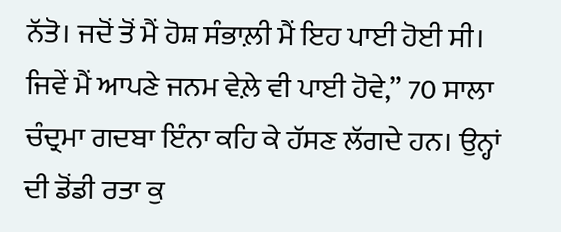ਨੱਤੋ। ਜਦੋਂ ਤੋਂ ਮੈਂ ਹੋਸ਼ ਸੰਭਾਲ਼ੀ ਮੈਂ ਇਹ ਪਾਈ ਹੋਈ ਸੀ। ਜਿਵੇਂ ਮੈਂ ਆਪਣੇ ਜਨਮ ਵੇਲ਼ੇ ਵੀ ਪਾਈ ਹੋਵੇ,” 70 ਸਾਲਾ ਚੰਦ੍ਰਮਾ ਗਦਬਾ ਇੰਨਾ ਕਹਿ ਕੇ ਹੱਸਣ ਲੱਗਦੇ ਹਨ। ਉਨ੍ਹਾਂ ਦੀ ਡੋਂਡੀ ਰਤਾ ਕੁ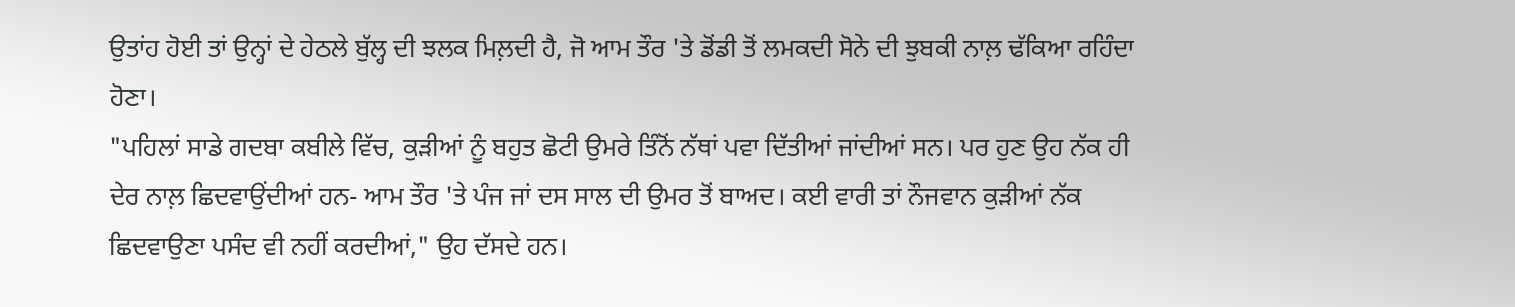ਉਤਾਂਹ ਹੋਈ ਤਾਂ ਉਨ੍ਹਾਂ ਦੇ ਹੇਠਲੇ ਬੁੱਲ੍ਹ ਦੀ ਝਲਕ ਮਿਲ਼ਦੀ ਹੈ, ਜੋ ਆਮ ਤੌਰ 'ਤੇ ਡੋਂਡੀ ਤੋਂ ਲਮਕਦੀ ਸੋਨੇ ਦੀ ਝੁਬਕੀ ਨਾਲ਼ ਢੱਕਿਆ ਰਹਿੰਦਾ ਹੋਣਾ।
"ਪਹਿਲਾਂ ਸਾਡੇ ਗਦਬਾ ਕਬੀਲੇ ਵਿੱਚ, ਕੁੜੀਆਂ ਨੂੰ ਬਹੁਤ ਛੋਟੀ ਉਮਰੇ ਤਿੰਨੋਂ ਨੱਥਾਂ ਪਵਾ ਦਿੱਤੀਆਂ ਜਾਂਦੀਆਂ ਸਨ। ਪਰ ਹੁਣ ਉਹ ਨੱਕ ਹੀ ਦੇਰ ਨਾਲ਼ ਛਿਦਵਾਉਂਦੀਆਂ ਹਨ- ਆਮ ਤੌਰ 'ਤੇ ਪੰਜ ਜਾਂ ਦਸ ਸਾਲ ਦੀ ਉਮਰ ਤੋਂ ਬਾਅਦ। ਕਈ ਵਾਰੀ ਤਾਂ ਨੌਜਵਾਨ ਕੁੜੀਆਂ ਨੱਕ ਛਿਦਵਾਉਣਾ ਪਸੰਦ ਵੀ ਨਹੀਂ ਕਰਦੀਆਂ," ਉਹ ਦੱਸਦੇ ਹਨ।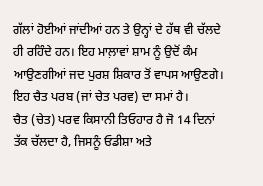ਗੱਲਾਂ ਹੋਈਆਂ ਜਾਂਦੀਆਂ ਹਨ ਤੇ ਉਨ੍ਹਾਂ ਦੇ ਹੱਥ ਵੀ ਚੱਲਦੇ ਹੀ ਰਹਿੰਦੇ ਹਨ। ਇਹ ਮਾਲ਼ਾਵਾਂ ਸ਼ਾਮ ਨੂੰ ਉਦੋਂ ਕੰਮ ਆਉਣਗੀਆਂ ਜਦ ਪੁਰਸ਼ ਸ਼ਿਕਾਰ ਤੋਂ ਵਾਪਸ ਆਉਣਗੇ। ਇਹ ਚੈਤ ਪਰਬ (ਜਾਂ ਚੇਤ ਪਰਵ) ਦਾ ਸਮਾਂ ਹੈ।
ਚੈਤ (ਚੇਤ) ਪਰਵ ਕਿਸਾਨੀ ਤਿਓਹਾਰ ਹੈ ਜੋ 14 ਦਿਨਾਂ ਤੱਕ ਚੱਲਦਾ ਹੈ, ਜਿਸਨੂੰ ਓਡੀਸ਼ਾ ਅਤੇ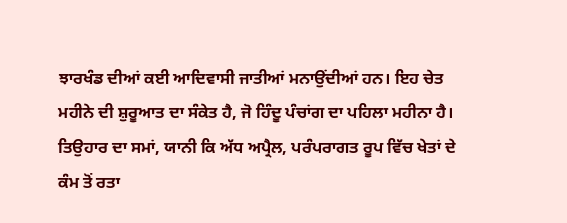ਝਾਰਖੰਡ ਦੀਆਂ ਕਈ ਆਦਿਵਾਸੀ ਜਾਤੀਆਂ ਮਨਾਉਂਦੀਆਂ ਹਨ। ਇਹ ਚੇਤ ਮਹੀਨੇ ਦੀ ਸ਼ੁਰੂਆਤ ਦਾ ਸੰਕੇਤ ਹੈ, ਜੋ ਹਿੰਦੂ ਪੰਚਾਂਗ ਦਾ ਪਹਿਲਾ ਮਹੀਨਾ ਹੈ। ਤਿਉਹਾਰ ਦਾ ਸਮਾਂ, ਯਾਨੀ ਕਿ ਅੱਧ ਅਪ੍ਰੈਲ, ਪਰੰਪਰਾਗਤ ਰੂਪ ਵਿੱਚ ਖੇਤਾਂ ਦੇ ਕੰਮ ਤੋਂ ਰਤਾ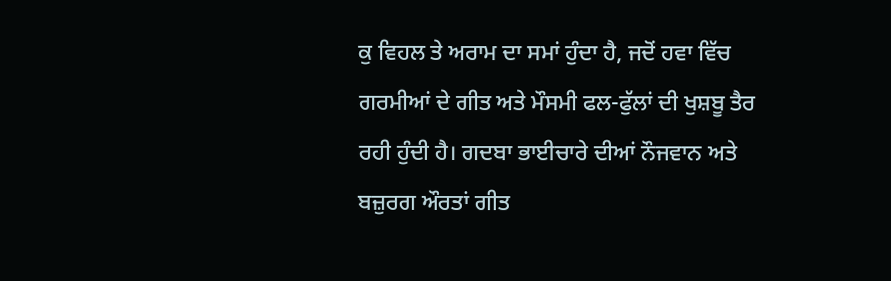ਕੁ ਵਿਹਲ ਤੇ ਅਰਾਮ ਦਾ ਸਮਾਂ ਹੁੰਦਾ ਹੈ, ਜਦੋਂ ਹਵਾ ਵਿੱਚ ਗਰਮੀਆਂ ਦੇ ਗੀਤ ਅਤੇ ਮੌਸਮੀ ਫਲ-ਫੁੱਲਾਂ ਦੀ ਖੁਸ਼ਬੂ ਤੈਰ ਰਹੀ ਹੁੰਦੀ ਹੈ। ਗਦਬਾ ਭਾਈਚਾਰੇ ਦੀਆਂ ਨੌਜਵਾਨ ਅਤੇ ਬਜ਼ੁਰਗ ਔਰਤਾਂ ਗੀਤ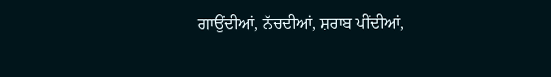ਗਾਉਂਦੀਆਂ, ਨੱਚਦੀਆਂ, ਸ਼ਰਾਬ ਪੀਂਦੀਆਂ,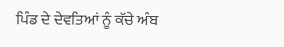ਪਿੰਡ ਦੇ ਦੇਵਤਿਆਂ ਨੂੰ ਕੱਚੇ ਅੰਬ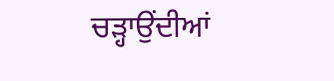ਚੜ੍ਹਾਉਂਦੀਆਂ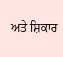ਅਤੇ ਸ਼ਿਕਾਰ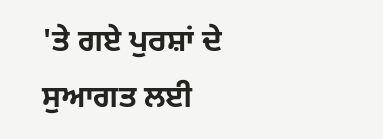'ਤੇ ਗਏ ਪੁਰਸ਼ਾਂ ਦੇ ਸੁਆਗਤ ਲਈ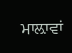ਮਾਲ਼ਾਵਾਂ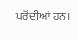ਪਰੋਂਦੀਆਂ ਹਨ।